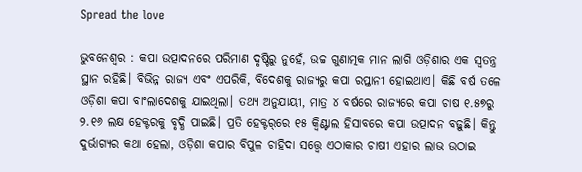Spread the love

ଭୁବନେଶ୍ବର : କପା ଉତ୍ପାଦନରେ ପରିମାଣ ଦୃଷ୍ଟିରୁ ନୁହେଁ, ଉଚ୍ଚ ଗୁଣାତ୍ମକ ମାନ ଲାଗି ଓଡ଼ିଶାର ଏକ ସ୍ବତନ୍ତ୍ର ସ୍ଥାନ ରହିଛି। ବିଭିନ୍ନ ରାଜ୍ୟ ଏବଂ ଏପରିକି, ବିଦେଶକୁ ରାଜ୍ୟରୁ କପା ରପ୍ତାନୀ ହୋଇଥାଏ। କିଛି ବର୍ଷ ତଳେ ଓଡ଼ିଶା କପା ବାଂଲାଦେଶକୁ ଯାଇଥିଲା। ତଥ୍ୟ ଅନୁଯାୟୀ, ମାତ୍ର ୪ ବର୍ଷରେ ରାଜ୍ୟରେ କପା ଚାଷ ୧.୫୭ରୁ ୨.୧୬ ଲକ୍ଷ ହେକ୍ଟରକୁ ବୃଦ୍ଧି ପାଇଛି। ପ୍ରତି ହେକ୍ଟର୍‌ରେ ୧୫ କ୍ବିଣ୍ଟାଲ ହିସାବରେ କପା ଉତ୍ପାଦନ ବଢ଼ୁଛି। କିନ୍ତୁ ଦୁର୍ଭାଗ୍ୟର କଥା ହେଲା, ଓଡ଼ିଶା କପାର ବିପୁଳ ଚାହିଦା ସତ୍ତ୍ବେ ଏଠାକାର ଚାଷୀ ଏହାର ଲାଭ ଉଠାଇ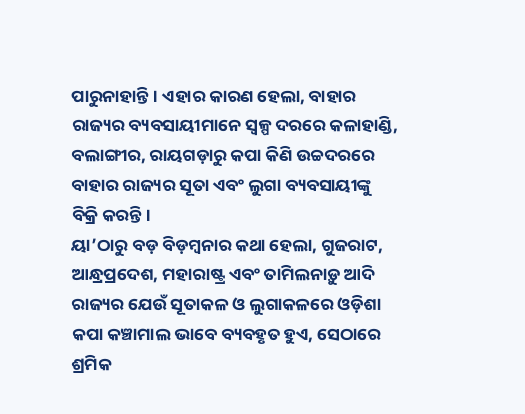ପାରୁନାହାନ୍ତି। ଏହାର କାରଣ ହେଲା, ବାହାର ରାଜ୍ୟର ବ୍ୟବସାୟୀମାନେ ସ୍ବଳ୍ପ ଦରରେ କଳାହାଣ୍ଡି, ବଲାଙ୍ଗୀର, ରାୟଗଡ଼ାରୁ କପା କିଣି ଉଚ୍ଚଦରରେ ବାହାର ରାଜ୍ୟର ସୂତା ଏବଂ ଲୁଗା ବ୍ୟବସାୟୀଙ୍କୁ ବିକ୍ରି କରନ୍ତି।
ୟା’ଠାରୁ ବଡ଼ ବିଡ଼ମ୍ବନାର କଥା ହେଲା, ଗୁଜରାଟ, ଆନ୍ଧ୍ରପ୍ରଦେଶ, ମହାରାଷ୍ଟ୍ର ଏବଂ ତାମିଲନାଡ଼ୁ ଆଦି ରାଜ୍ୟର ଯେଉଁ ସୂତାକଳ ଓ ଲୁଗାକଳରେ ଓଡ଼ିଶା କପା କଞ୍ଚାମାଲ ଭାବେ ବ୍ୟବହୃତ ହୁଏ, ସେଠାରେ ଶ୍ରମିକ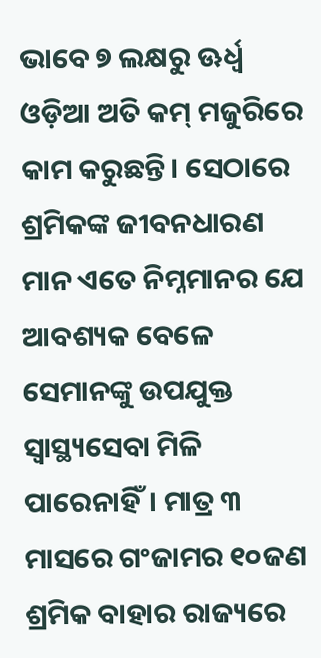ଭାବେ ୭ ଲକ୍ଷରୁ ଊର୍ଧ୍ବ ଓଡ଼ିଆ ଅତି କମ୍‌ ମଜୁରିରେ କାମ କରୁଛନ୍ତି। ସେଠାରେ ଶ୍ରମିକଙ୍କ ଜୀବନଧାରଣ ମାନ ଏତେ ନିମ୍ନମାନର ଯେ ଆବଶ୍ୟକ ବେଳେ ସେମାନଙ୍କୁ ଉପଯୁକ୍ତ ସ୍ବାସ୍ଥ୍ୟ‌‌ସେବା ମିଳି ପାରେନାହିଁ। ମାତ୍ର ୩ ମାସରେ ଗଂଜାମର ୧୦ଜଣ ଶ୍ରମିକ ବାହାର ରାଜ୍ୟରେ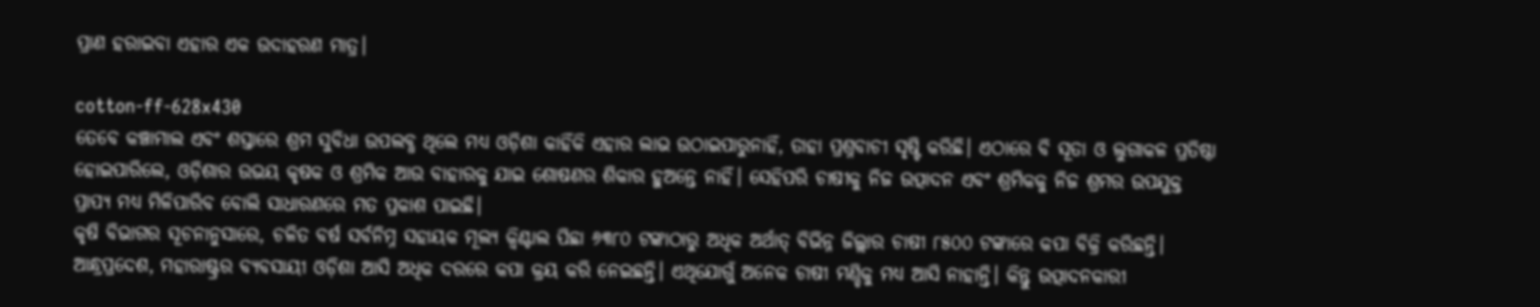ପ୍ରାଣ ହରାଇବା ଏହାର ଏକ ଉଦାହରଣ ମାତ୍ର।

cotton-ff-628x430
ତେବେ କଞ୍ଚାମାଲ ଏବଂ ଶସ୍ତା‌ରେ ଶ୍ରମ ସୁବିଧା ଉପଲବ୍ଧ ଥିଲେ ମଧ୍ୟ ଓଡ଼ିଶା କାହିଁକି ଏହାର ଲାଭ ଉଠାଇପାରୁନାହିଁ, ତାହା ପ୍ରଶ୍ନବାଚୀ ସୃଷ୍ଟି କରିଛି। ଏଠାରେ ବି ସୂତା ଓ ଲୁଗାକଳ ପ୍ରତିଷ୍ଠା ହୋଇପାରିଲେ, ଓଡ଼ିଶାର ଉଭୟ କୃଷକ ଓ ଶ୍ରମିକ ଆଉ ବାହାରକୁ ଯାଇ ଶୋଷଣର ଶିକାର ହୁଅନ୍ତେ ନାହିଁ। ସେହିପରି ଚାଷୀକୁ ନିଜ ଉତ୍ପାଦନ ଏବଂ ଶ୍ରମିକକୁ ନିଜ ଶ୍ରମର ଉପଯୁକ୍ତ ପ୍ରାପ୍ୟ ମଧ୍ୟ ମିଳିପାରିବ ବୋଲି ସାଧାରଣରେ ମତ ପ୍ରକାଶ ପାଇଛି।
କୃଷି ବିଭାଗର ସୂଚନାନୁସାରେ, ଚଳିତ ବର୍ଷ ସର୍ବନିମ୍ନ ସହାୟକ ମୂଲ୍ୟ କ୍ବିଣ୍ଟାଲ ପିଛା ୬୩୮୦ ଟଙ୍କାଠାରୁ ଅଧିକ ଅର୍ଥାତ୍‌ ବିଭିନ୍ନ ଜିଲ୍ଲାର ଚାଷୀ ୮୫୦୦ ଟଙ୍କାରେ କପା ବିକ୍ରି କରିଛନ୍ତି। ଆନ୍ଧ୍ରପ୍ରଦେଶ, ମହାରାଷ୍ଟ୍ରର ବ୍ୟବସାୟୀ ଓଡ଼ିଶା ଆସି ଅଧିକ ଦରରେ କପା କ୍ରୟ କରି ନେଇଛନ୍ତି। ଏଥିଯୋଗୁଁ ଅନେକ ଚାଷୀ ମଣ୍ଡିକୁ ମଧ୍ୟ ଆସି ନାହାନ୍ତି। କିନ୍ତୁ ଉତ୍ପାଦନକାରୀ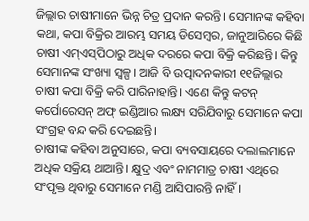ଜିଲ୍ଲାର ଚାଷୀମାନେ ଭିନ୍ନ ଚିତ୍ର ପ୍ରଦାନ କରନ୍ତି। ସେମାନଙ୍କ କହିବା କଥା, କପା ବିକ୍ରିର ଆରମ୍ଭ ସମୟ ଡିସେମ୍ବର, ଜାନୁଆରିରେ କିଛି ଚାଷୀ ଏମ୍‌ଏସ୍‌ପିଠାରୁ ଅଧିକ ଦରରେ କପା ବିକ୍ରି କରିଛନ୍ତି। କିନ୍ତୁ ସେମାନଙ୍କ ସଂଖ୍ୟା ସ୍ବଳ୍ପ। ଆଜି ବି ଉତ୍ପାଦନକାରୀ ୧୧ଜିଲ୍ଲାର ଚାଷୀ କପା ବିକ୍ରି କରି ପାରିନାହାନ୍ତି। ଏଣେ କିନ୍ତୁ କଟନ୍‌ କର୍ପୋରେସନ୍‌ ଅଫ୍‌ ଇଣ୍ଡିଆର ଲକ୍ଷ୍ୟ ସରିଯିବାରୁ ସେମାନେ କପା ସଂଗ୍ରହ ବନ୍ଦ କରି ଦେଇଛନ୍ତି।
ଚାଷୀଙ୍କ କହିବା ଅନୁସାରେ, କପା ବ୍ୟବସାୟରେ ଦଲାଲମାନେ ଅଧିକ ସକ୍ରିୟ ଥାଆନ୍ତି। କ୍ଷୁଦ୍ର ଏବଂ ନାମମାତ୍ର ଚାଷୀ ଏଥିରେ ସଂପୃକ୍ତ ଥିବାରୁ ସେମାନେ ମଣ୍ଡି ଆସିପାରନ୍ତି ନାହିଁ।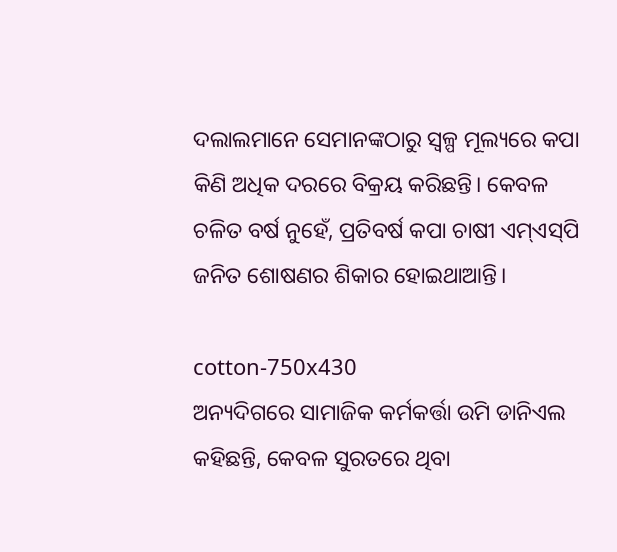ଦଲାଲମାନେ ସେମାନଙ୍କଠାରୁ ସ୍ବଳ୍ପ ମୂଲ୍ୟରେ କପା କିଣି ଅଧିକ ଦରରେ ବିକ୍ରୟ କରିଛନ୍ତି। କେବଳ ଚଳିତ ବର୍ଷ ନୁହେଁ, ପ୍ରତିବର୍ଷ କପା ଚାଷୀ ଏମ୍‌ଏସ୍‌ପି ଜନିତ ଶୋଷଣର ଶିକାର ହୋଇଥାଆନ୍ତି।

cotton-750x430
ଅନ୍ୟଦିଗରେ ସାମାଜିକ କର୍ମକର୍ତ୍ତା ଉମି ଡାନିଏଲ କହିଛନ୍ତି, କେବଳ ସୁରତରେ ଥିବା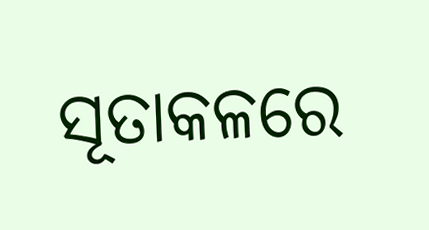ସୂତାକଳରେ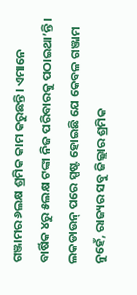ଗଞ୍ଜାମର ୬ଲକ୍ଷ ଶ୍ରମିକ କାମ କରୁଛନ୍ତି। ଏମାନେ ବାର୍ଷିକ ୪ରୁ ୫ଲକ୍ଷ ଟଙ୍କା ନିଜ ପରିବାରକୁ ପଠାଇଥା’ନ୍ତି। ଲକଡାଉନ୍‌ ପରେ ସ୍ପଷ୍ଟ ହୋଇଛି ଯେ କେବଳ ଗଞ୍ଜାମ ନୁହେଁ, ରାଜ୍ୟର ସବୁ ଜିଲ୍ଲାର ଶ୍ରମିକ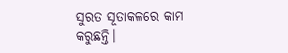ସୁରତ ସୂତାକଳରେ କାମ କରୁଛନ୍ତି।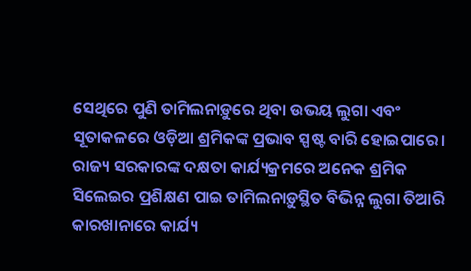ସେଥିରେ ପୁଣି ତାମିଲନାଡ଼ୁରେ ଥିବା ଉଭୟ ଲୁଗା ଏବଂ ସୂତାକଳରେ ଓଡ଼ିଆ ଶ୍ରମିକଙ୍କ ପ୍ରଭାବ ସ୍ପଷ୍ଟ ବାରି ହୋଇପା‌ରେ। ରାଜ୍ୟ ସରକାରଙ୍କ ଦକ୍ଷତା କାର୍ଯ୍ୟକ୍ରମରେ ଅନେକ ଶ୍ରମିକ ସିଲେଇର ପ୍ରଶିକ୍ଷଣ ପାଇ ତାମିଲନାଡ଼ୁସ୍ଥିତ ବିଭିନ୍ନ ଲୁଗା ତିଆରି କାରଖାନାରେ କାର୍ଯ୍ୟ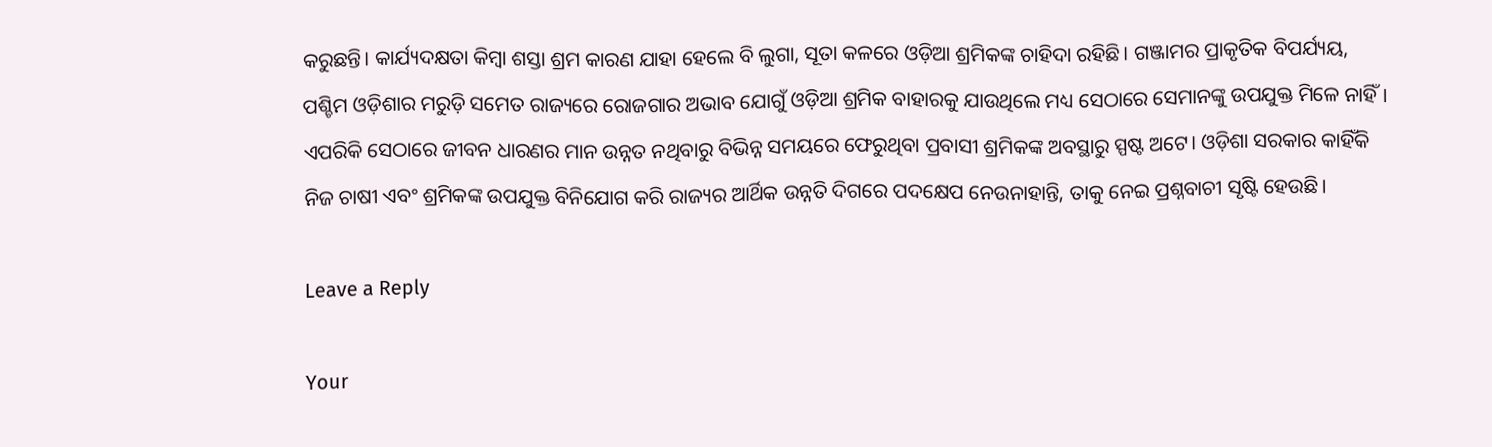କରୁଛନ୍ତି। କାର୍ଯ୍ୟଦକ୍ଷତା କିମ୍ବା ଶସ୍ତା ଶ୍ରମ କାରଣ ଯାହା ହେଲେ ବି ଲୁଗା, ସୂତା କଳରେ ଓଡ଼ିଆ ଶ୍ରମିକଙ୍କ ଚାହିଦା ରହିଛି। ଗଞ୍ଜାମର ପ୍ରାକୃତିକ ବିପର୍ଯ୍ୟୟ, ପଶ୍ଚିମ ଓଡ଼ିଶାର ମରୁଡ଼ି ସମେତ ରାଜ୍ୟରେ ରୋଜଗାର ଅଭାବ ଯୋଗୁଁ ଓଡ଼ିଆ ଶ୍ରମିକ ବାହାରକୁ ଯାଉଥିଲେ ମଧ୍ୟ ସେଠାରେ ସେମାନଙ୍କୁ ଉପଯୁକ୍ତ ମିଳେ ନାହିଁ। ଏପରିକି ସେଠାରେ ଜୀବନ ଧାରଣର ମାନ ଉନ୍ନତ ନଥିବାରୁ ବିଭିନ୍ନ ସମୟରେ ଫେରୁଥିବା ପ୍ରବାସୀ ଶ୍ରମିକଙ୍କ ଅବସ୍ଥାରୁ ସ୍ପଷ୍ଟ ଅଟେ। ଓଡ଼ିଶା ସରକାର କାହିଁକି ନିଜ ଚାଷୀ ଏବଂ ଶ୍ରମିକଙ୍କ ଉପଯୁକ୍ତ ବିନିଯୋଗ କରି ରାଜ୍ୟର ଆର୍ଥିକ ଉନ୍ନତି ଦିଗରେ ପଦକ୍ଷେପ ନେଉନାହାନ୍ତି, ତାକୁ ନେଇ ପ୍ରଶ୍ନବାଚୀ ସୃଷ୍ଟି ହେଉଛି।

Leave a Reply

Your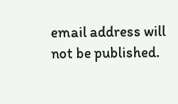email address will not be published.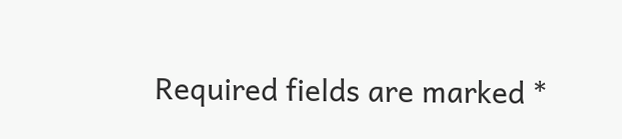Required fields are marked *